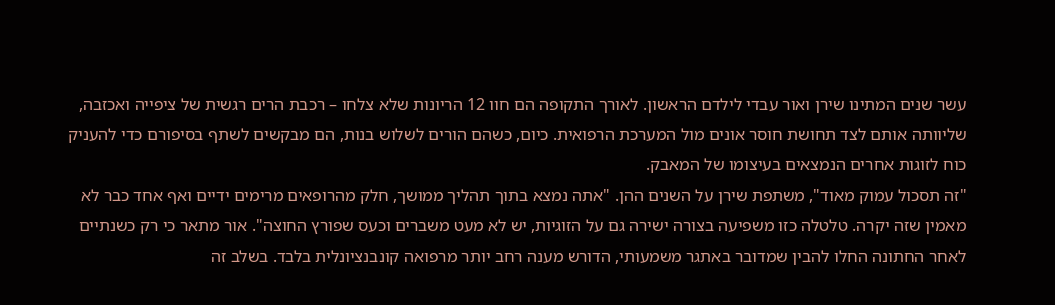עשר שנים המתינו שירן ואור עבדי לילדם הראשון. לאורך התקופה הם חוו 12 הריונות שלא צלחו – רכבת הרים רגשית של ציפייה ואכזבה, שליוותה אותם לצד תחושת חוסר אונים מול המערכת הרפואית. כיום, כשהם הורים לשלוש בנות, הם מבקשים לשתף בסיפורם כדי להעניק כוח לזוגות אחרים הנמצאים בעיצומו של המאבק.
"זה תסכול עמוק מאוד", משתפת שירן על השנים ההן. "אתה נמצא בתוך תהליך ממושך, חלק מהרופאים מרימים ידיים ואף אחד כבר לא מאמין שזה יקרה. טלטלה כזו משפיעה בצורה ישירה גם על הזוגיות, יש לא מעט משברים וכעס שפורץ החוצה". אור מתאר כי רק כשנתיים לאחר החתונה החלו להבין שמדובר באתגר משמעותי, הדורש מענה רחב יותר מרפואה קונבנציונלית בלבד. בשלב זה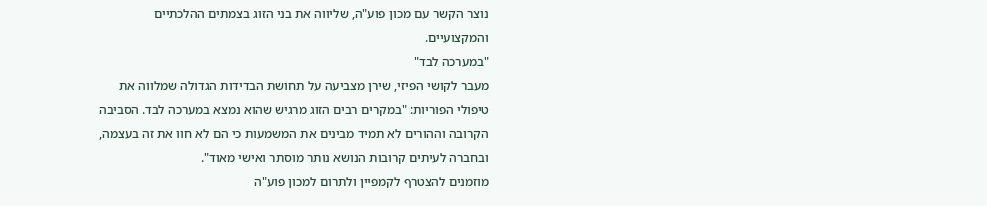נוצר הקשר עם מכון פוע"ה, שליווה את בני הזוג בצמתים ההלכתיים והמקצועיים.
"במערכה לבד"
מעבר לקושי הפיזי, שירן מצביעה על תחושת הבדידות הגדולה שמלווה את טיפולי הפוריות: "במקרים רבים הזוג מרגיש שהוא נמצא במערכה לבד. הסביבה הקרובה וההורים לא תמיד מבינים את המשמעות כי הם לא חוו את זה בעצמה, ובחברה לעיתים קרובות הנושא נותר מוסתר ואישי מאוד".
מוזמנים להצטרף לקמפיין ולתרום למכון פוע"ה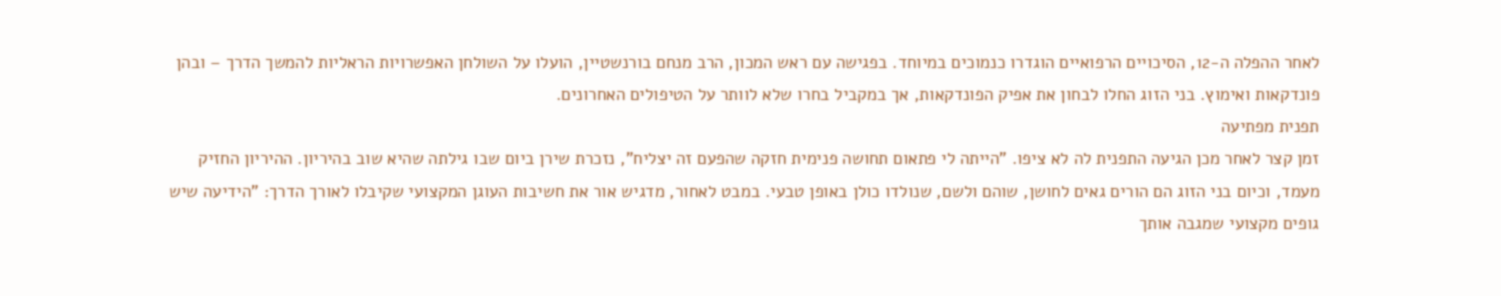לאחר ההפלה ה-12, הסיכויים הרפואיים הוגדרו כנמוכים במיוחד. בפגישה עם ראש המכון, הרב מנחם בורנשטיין, הועלו על השולחן האפשרויות הראליות להמשך הדרך – ובהן פונדקאות ואימוץ. בני הזוג החלו לבחון את אפיק הפונדקאות, אך במקביל בחרו שלא לוותר על הטיפולים האחרונים.
תפנית מפתיעה
זמן קצר לאחר מכן הגיעה התפנית לה לא ציפו. "הייתה לי פתאום תחושה פנימית חזקה שהפעם זה יצליח", נזכרת שירן ביום שבו גילתה שהיא שוב בהיריון. ההיריון החזיק מעמד, וכיום בני הזוג הם הורים גאים לחושן, שוהם ולשם, שנולדו כולן באופן טבעי. במבט לאחור, מדגיש אור את חשיבות העוגן המקצועי שקיבלו לאורך הדרך: "הידיעה שיש גופים מקצועי שמגבה אותך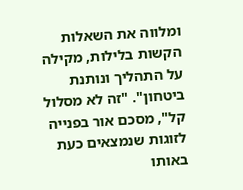ומלווה את השאלות הקשות בלילות, מקילה על התהליך ונותנת ביטחון". "זה לא מסלול קל", מסכם אור בפנייה לזוגות שנמצאים כעת באותו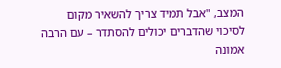המצב, "אבל תמיד צריך להשאיר מקום לסיכוי שהדברים יכולים להסתדר – עם הרבה אמונה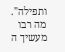ותפילה".
מה רבו מעשיך ה